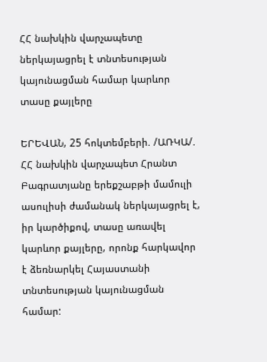ՀՀ նախկին վարչապետը ներկայացրել է տնտեսության կայունացման համար կարևոր տասը քայլերը

ԵՐԵՎԱՆ, 25 հոկտեմբերի. /ԱՌԿԱ/. ՀՀ նախկին վարչապետ Հրանտ Բագրատյանը երեքշաբթի մամուլի ասուլիսի ժամանակ ներկայացրել է, իր կարծիքով, տասը առավել կարևոր քայլերը, որոնք հարկավոր է ձեռնարկել Հայաստանի տնտեսության կայունացման համար: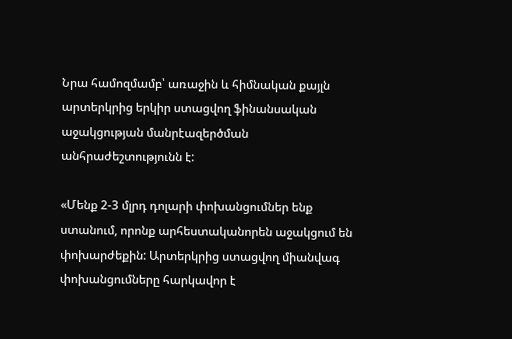Նրա համոզմամբ՝ առաջին և հիմնական քայլն արտերկրից երկիր ստացվող ֆինանսական աջակցության մանրէազերծման անհրաժեշտությունն է:

«Մենք 2-3 մլրդ դոլարի փոխանցումներ ենք ստանում, որոնք արհեստականորեն աջակցում են փոխարժեքին: Արտերկրից ստացվող միանվագ փոխանցումները հարկավոր է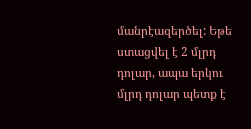մանրէազերծել: Եթե ստացվել է 2 մլրդ դոլար, ապա երկու մլրդ դոլար պետք է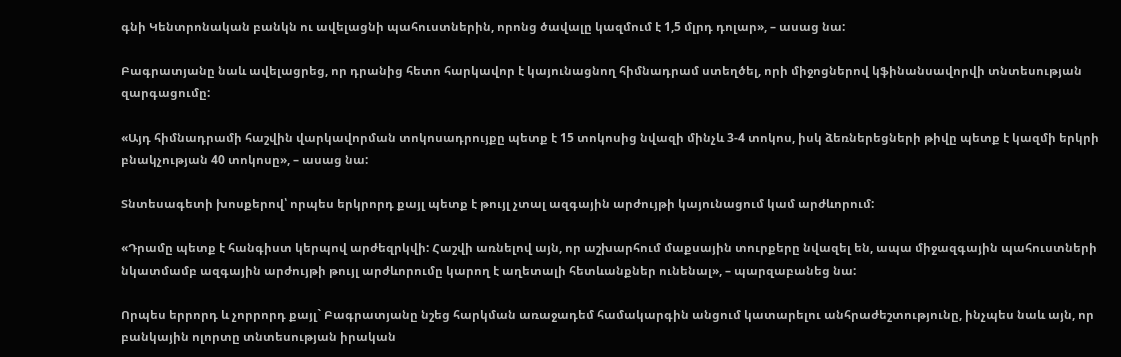գնի Կենտրոնական բանկն ու ավելացնի պահուստներին, որոնց ծավալը կազմում է 1,5 մլրդ դոլար», – ասաց նա:

Բագրատյանը նաև ավելացրեց, որ դրանից հետո հարկավոր է կայունացնող հիմնադրամ ստեղծել, որի միջոցներով կֆինանսավորվի տնտեսության զարգացումը:

«Այդ հիմնադրամի հաշվին վարկավորման տոկոսադրույքը պետք է 15 տոկոսից նվազի մինչև 3-4 տոկոս, իսկ ձեռներեցների թիվը պետք է կազմի երկրի բնակչության 40 տոկոսը», – ասաց նա:

Տնտեսագետի խոսքերով՝ որպես երկրորդ քայլ պետք է թույլ չտալ ազգային արժույթի կայունացում կամ արժևորում:

«Դրամը պետք է հանգիստ կերպով արժեզրկվի: Հաշվի առնելով այն, որ աշխարհում մաքսային տուրքերը նվազել են, ապա միջազգային պահուստների նկատմամբ ազգային արժույթի թույլ արժևորումը կարող է աղետալի հետևանքներ ունենալ», – պարզաբանեց նա:

Որպես երրորդ և չորրորդ քայլ` Բագրատյանը նշեց հարկման առաջադեմ համակարգին անցում կատարելու անհրաժեշտությունը, ինչպես նաև այն, որ բանկային ոլորտը տնտեսության իրական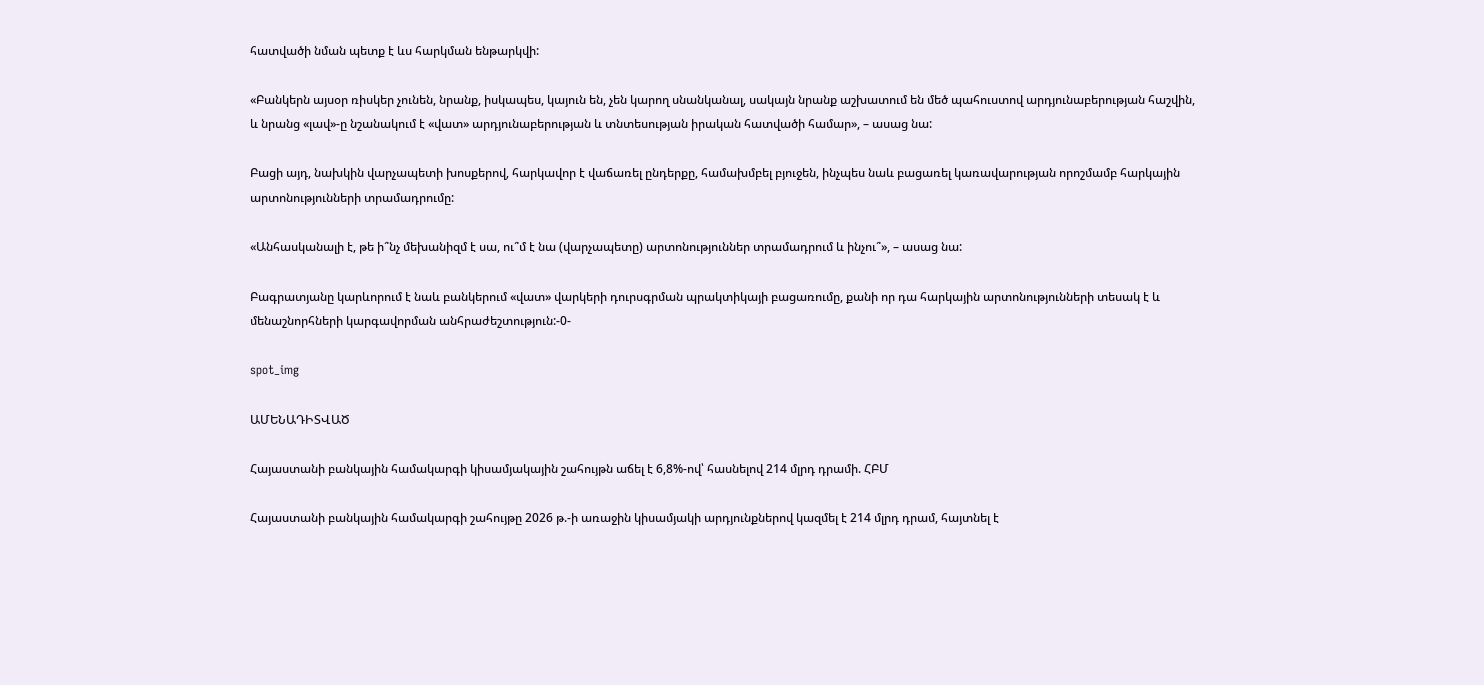հատվածի նման պետք է ևս հարկման ենթարկվի:

«Բանկերն այսօր ռիսկեր չունեն, նրանք, իսկապես, կայուն են, չեն կարող սնանկանալ, սակայն նրանք աշխատում են մեծ պահուստով արդյունաբերության հաշվին, և նրանց «լավ»-ը նշանակում է «վատ» արդյունաբերության և տնտեսության իրական հատվածի համար», – ասաց նա:

Բացի այդ, նախկին վարչապետի խոսքերով, հարկավոր է վաճառել ընդերքը, համախմբել բյուջեն, ինչպես նաև բացառել կառավարության որոշմամբ հարկային արտոնությունների տրամադրումը:

«Անհասկանալի է, թե ի՞նչ մեխանիզմ է սա, ու՞մ է նա (վարչապետը) արտոնություններ տրամադրում և ինչու՞», – ասաց նա:

Բագրատյանը կարևորում է նաև բանկերում «վատ» վարկերի դուրսգրման պրակտիկայի բացառումը, քանի որ դա հարկային արտոնությունների տեսակ է և մենաշնորհների կարգավորման անհրաժեշտություն:-0-

spot_img

ԱՄԵՆԱԴԻՏՎԱԾ

Հայաստանի բանկային համակարգի կիսամյակային շահույթն աճել է 6,8%-ով՝ հասնելով 214 մլրդ դրամի. ՀԲՄ

Հայաստանի բանկային համակարգի շահույթը 2026 թ.-ի առաջին կիսամյակի արդյունքներով կազմել է 214 մլրդ դրամ, հայտնել է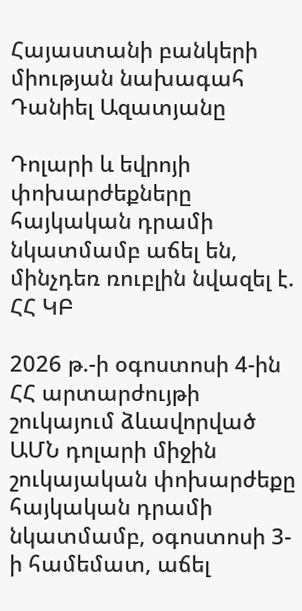Հայաստանի բանկերի միության նախագահ Դանիել Ազատյանը

Դոլարի և եվրոյի փոխարժեքները հայկական դրամի նկատմամբ աճել են, մինչդեռ ռուբլին նվազել է. ՀՀ ԿԲ

2026 թ.-ի օգոստոսի 4-ին ՀՀ արտարժույթի շուկայում ձևավորված ԱՄՆ դոլարի միջին շուկայական փոխարժեքը  հայկական դրամի նկատմամբ, օգոստոսի 3-ի համեմատ, աճել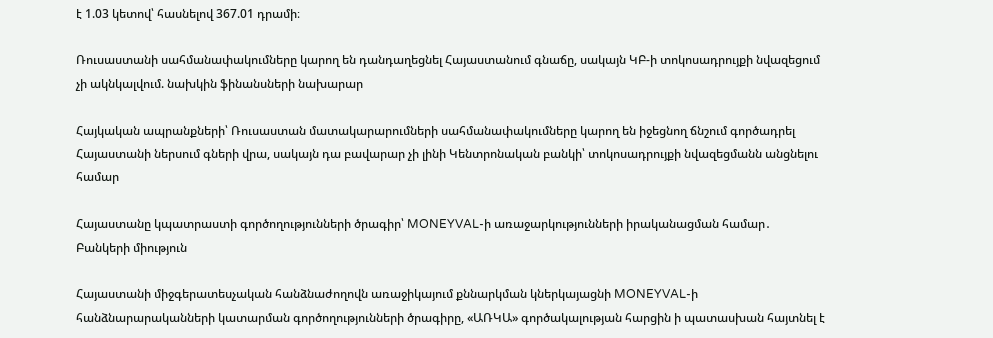է 1.03 կետով՝ հասնելով 367.01 դրամի։

Ռուսաստանի սահմանափակումները կարող են դանդաղեցնել Հայաստանում գնաճը, սակայն ԿԲ-ի տոկոսադրույքի նվազեցում չի ակնկալվում. նախկին ֆինանսների նախարար

Հայկական ապրանքների՝ Ռուսաստան մատակարարումների սահմանափակումները կարող են իջեցնող ճնշում գործադրել Հայաստանի ներսում գների վրա, սակայն դա բավարար չի լինի Կենտրոնական բանկի՝ տոկոսադրույքի նվազեցմանն անցնելու համար

Հայաստանը կպատրաստի գործողությունների ծրագիր՝ MONEYVAL-ի առաջարկությունների իրականացման համար․ Բանկերի միություն

Հայաստանի միջգերատեսչական հանձնաժողովն առաջիկայում քննարկման կներկայացնի MONEYVAL-ի հանձնարարականների կատարման գործողությունների ծրագիրը, «ԱՌԿԱ» գործակալության հարցին ի պատասխան հայտնել է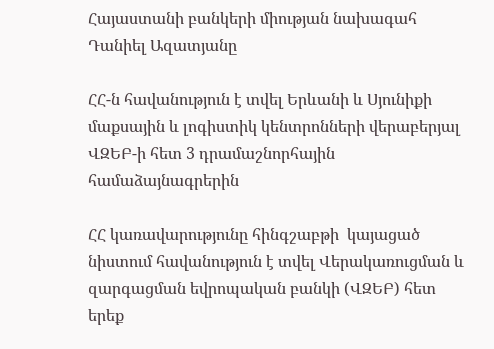Հայաստանի բանկերի միության նախագահ Դանիել Ազատյանը

ՀՀ-ն հավանություն է տվել Երևանի և Սյունիքի մաքսային և լոգիստիկ կենտրոնների վերաբերյալ ՎԶԵԲ-ի հետ 3 դրամաշնորհային համաձայնագրերին

ՀՀ կառավարությունը հինգշաբթի  կայացած նիստում հավանություն է տվել Վերակառուցման և զարգացման եվրոպական բանկի (ՎԶԵԲ) հետ երեք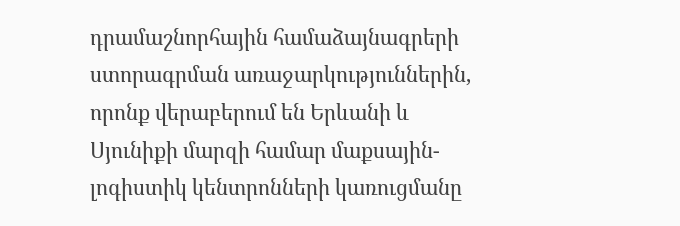դրամաշնորհային համաձայնագրերի ստորագրման առաջարկություններին, որոնք վերաբերում են Երևանի և Սյունիքի մարզի համար մաքսային-լոգիստիկ կենտրոնների կառուցմանը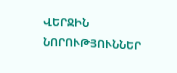ՎԵՐՋԻՆ ՆՈՐՈՒԹՅՈՒՆՆԵՐ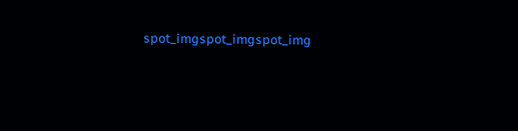spot_imgspot_imgspot_img